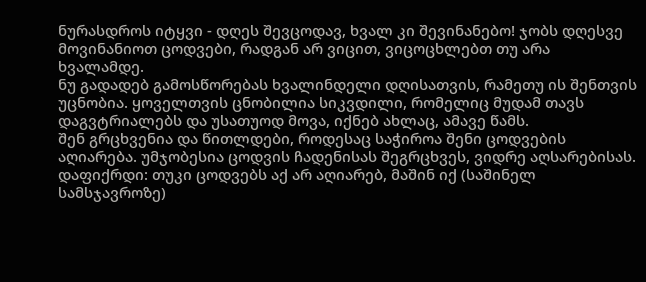ნურასდროს იტყვი - დღეს შევცოდავ, ხვალ კი შევინანებო! ჯობს დღესვე მოვინანიოთ ცოდვები, რადგან არ ვიცით, ვიცოცხლებთ თუ არა ხვალამდე.
ნუ გადადებ გამოსწორებას ხვალინდელი დღისათვის, რამეთუ ის შენთვის უცნობია. ყოველთვის ცნობილია სიკვდილი, რომელიც მუდამ თავს დაგვტრიალებს და უსათუოდ მოვა, იქნებ ახლაც, ამავე წამს.
შენ გრცხვენია და წითლდები, როდესაც საჭიროა შენი ცოდვების აღიარება. უმჯობესია ცოდვის ჩადენისას შეგრცხვეს, ვიდრე აღსარებისას. დაფიქრდი: თუკი ცოდვებს აქ არ აღიარებ, მაშინ იქ (საშინელ სამსჯავროზე)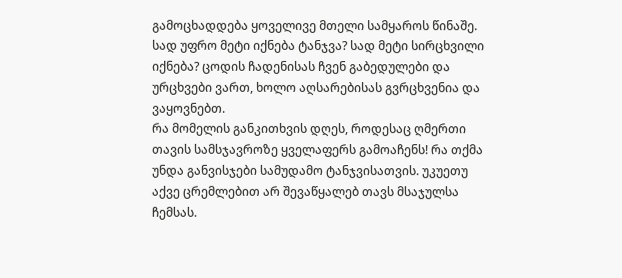გამოცხადდება ყოველივე მთელი სამყაროს წინაშე. სად უფრო მეტი იქნება ტანჯვა? სად მეტი სირცხვილი იქნება? ცოდის ჩადენისას ჩვენ გაბედულები და ურცხვები ვართ, ხოლო აღსარებისას გვრცხვენია და ვაყოვნებთ.
რა მომელის განკითხვის დღეს, როდესაც ღმერთი თავის სამსჯავროზე ყველაფერს გამოაჩენს! რა თქმა უნდა განვისჯები სამუდამო ტანჯვისათვის. უკუეთუ აქვე ცრემლებით არ შევაწყალებ თავს მსაჯულსა ჩემსას.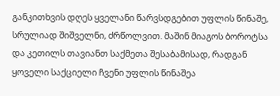განკითხვის დღეს ყველანი წარვსდგებით უფლის წინაშე, სრულიად შიშველნი, ძრწოლვით. მაშინ მიაგოს ბოროტსა და კეთილს თავიანთ საქმეთა შესაბამისად, რადგან ყოველი საქციელი ჩვენი უფლის წინაშეა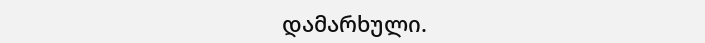დამარხული.